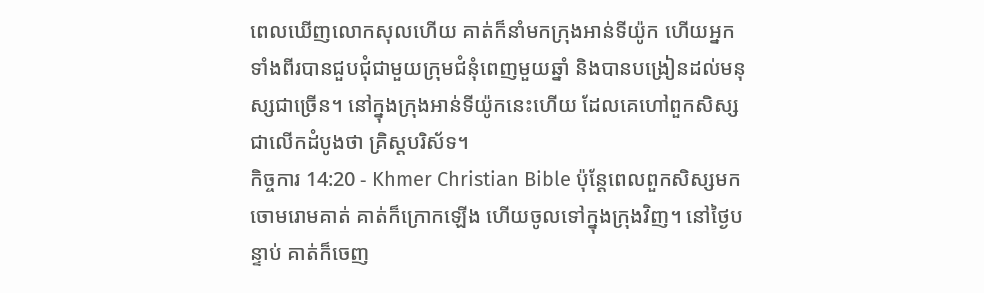ពេលឃើញលោកសុលហើយ គាត់ក៏នាំមកក្រុងអាន់ទីយ៉ូក ហើយអ្នកទាំងពីរបានជួបជុំជាមួយក្រុមជំនុំពេញមួយឆ្នាំ និងបានបង្រៀនដល់មនុស្សជាច្រើន។ នៅក្នុងក្រុងអាន់ទីយ៉ូកនេះហើយ ដែលគេហៅពួកសិស្សជាលើកដំបូងថា គ្រិស្ដបរិស័ទ។
កិច្ចការ 14:20 - Khmer Christian Bible ប៉ុន្ដែពេលពួកសិស្សមកចោមរោមគាត់ គាត់ក៏ក្រោកឡើង ហើយចូលទៅក្នុងក្រុងវិញ។ នៅថ្ងៃបន្ទាប់ គាត់ក៏ចេញ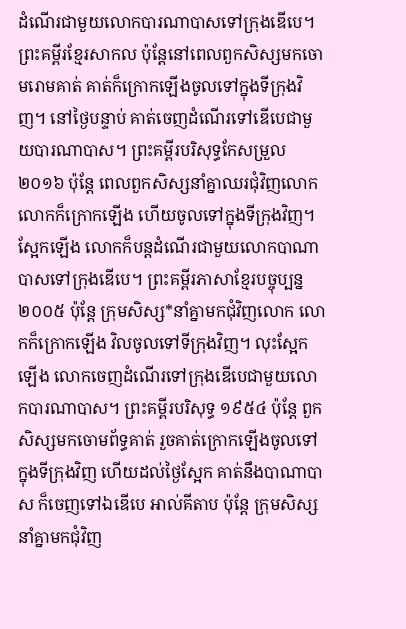ដំណើរជាមួយលោកបារណាបាសទៅក្រុងឌើបេ។ ព្រះគម្ពីរខ្មែរសាកល ប៉ុន្តែនៅពេលពួកសិស្សមកចោមរោមគាត់ គាត់ក៏ក្រោកឡើងចូលទៅក្នុងទីក្រុងវិញ។ នៅថ្ងៃបន្ទាប់ គាត់ចេញដំណើរទៅឌើបេជាមួយបារណាបាស។ ព្រះគម្ពីរបរិសុទ្ធកែសម្រួល ២០១៦ ប៉ុន្តែ ពេលពួកសិស្សនាំគ្នាឈរជុំវិញលោក លោកក៏ក្រោកឡើង ហើយចូលទៅក្នុងទីក្រុងវិញ។ ស្អែកឡើង លោកក៏បន្តដំណើរជាមួយលោកបាណាបាសទៅក្រុងឌើបេ។ ព្រះគម្ពីរភាសាខ្មែរបច្ចុប្បន្ន ២០០៥ ប៉ុន្តែ ក្រុមសិស្ស*នាំគ្នាមកជុំវិញលោក លោកក៏ក្រោកឡើង វិលចូលទៅទីក្រុងវិញ។ លុះស្អែកឡើង លោកចេញដំណើរទៅក្រុងឌើបេជាមួយលោកបារណាបាស។ ព្រះគម្ពីរបរិសុទ្ធ ១៩៥៤ ប៉ុន្តែ ពួកសិស្សមកចោមព័ទ្ធគាត់ រួចគាត់ក្រោកឡើងចូលទៅក្នុងទីក្រុងវិញ ហើយដល់ថ្ងៃស្អែក គាត់នឹងបាណាបាស ក៏ចេញទៅឯឌើបេ អាល់គីតាប ប៉ុន្ដែ ក្រុមសិស្សនាំគ្នាមកជុំវិញ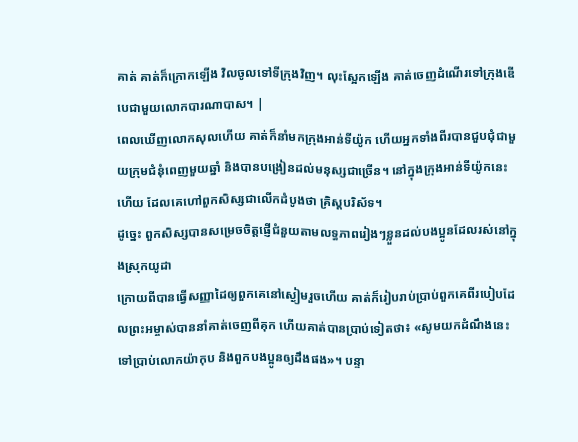គាត់ គាត់ក៏ក្រោកឡើង វិលចូលទៅទីក្រុងវិញ។ លុះស្អែកឡើង គាត់ចេញដំណើរទៅក្រុងឌើបេជាមួយលោកបារណាបាស។ |
ពេលឃើញលោកសុលហើយ គាត់ក៏នាំមកក្រុងអាន់ទីយ៉ូក ហើយអ្នកទាំងពីរបានជួបជុំជាមួយក្រុមជំនុំពេញមួយឆ្នាំ និងបានបង្រៀនដល់មនុស្សជាច្រើន។ នៅក្នុងក្រុងអាន់ទីយ៉ូកនេះហើយ ដែលគេហៅពួកសិស្សជាលើកដំបូងថា គ្រិស្ដបរិស័ទ។
ដូច្នេះ ពួកសិស្សបានសម្រេចចិត្ដផ្ញើជំនួយតាមលទ្ធភាពរៀងៗខ្លួនដល់បងប្អូនដែលរស់នៅក្នុងស្រុកយូដា
ក្រោយពីបានធ្វើសញ្ញាដៃឲ្យពួកគេនៅស្ងៀមរួចហើយ គាត់ក៏រៀបរាប់ប្រាប់ពួកគេពីរបៀបដែលព្រះអម្ចាស់បាននាំគាត់ចេញពីគុក ហើយគាត់បានប្រាប់ទៀតថា៖ «សូមយកដំណឹងនេះទៅប្រាប់លោកយ៉ាកុប និងពួកបងប្អូនឲ្យដឹងផង»។ បន្ទា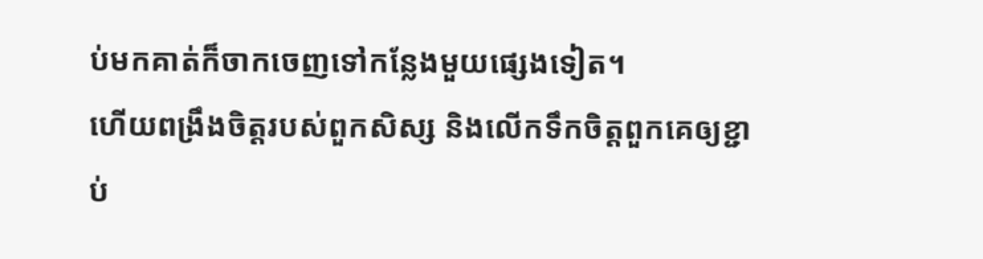ប់មកគាត់ក៏ចាកចេញទៅកន្លែងមួយផ្សេងទៀត។
ហើយពង្រឹងចិត្ដរបស់ពួកសិស្ស និងលើកទឹកចិត្ដពួកគេឲ្យខ្ជាប់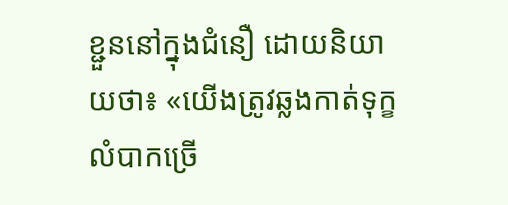ខ្ជួននៅក្នុងជំនឿ ដោយនិយាយថា៖ «យើងត្រូវឆ្លងកាត់ទុក្ខលំបាកច្រើ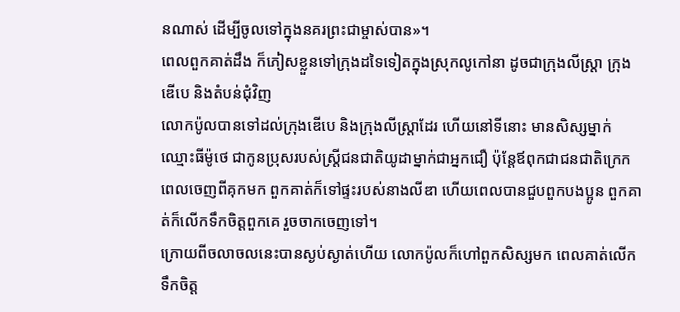នណាស់ ដើម្បីចូលទៅក្នុងនគរព្រះជាម្ចាស់បាន»។
ពេលពួកគាត់ដឹង ក៏ភៀសខ្លួនទៅក្រុងដទៃទៀតក្នុងស្រុកលូកៅនា ដូចជាក្រុងលីស្ត្រា ក្រុងឌើបេ និងតំបន់ជុំវិញ
លោកប៉ូលបានទៅដល់ក្រុងឌើបេ និងក្រុងលីស្ដ្រាដែរ ហើយនៅទីនោះ មានសិស្សម្នាក់ឈ្មោះធីម៉ូថេ ជាកូនប្រុសរបស់ស្ដ្រីជនជាតិយូដាម្នាក់ជាអ្នកជឿ ប៉ុន្ដែឪពុកជាជនជាតិក្រេក
ពេលចេញពីគុកមក ពួកគាត់ក៏ទៅផ្ទះរបស់នាងលីឌា ហើយពេលបានជួបពួកបងប្អូន ពួកគាត់ក៏លើកទឹកចិត្ដពួកគេ រួចចាកចេញទៅ។
ក្រោយពីចលាចលនេះបានស្ងប់ស្ងាត់ហើយ លោកប៉ូលក៏ហៅពួកសិស្សមក ពេលគាត់លើកទឹកចិត្ត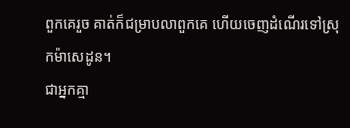ពួកគេរួច គាត់ក៏ជម្រាបលាពួកគេ ហើយចេញដំណើរទៅស្រុកម៉ាសេដូន។
ជាអ្នកគ្មា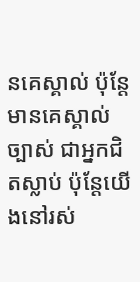នគេស្គាល់ ប៉ុន្ដែមានគេស្គាល់ច្បាស់ ជាអ្នកជិតស្លាប់ ប៉ុន្ដែយើងនៅរស់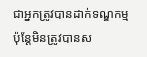ជាអ្នកត្រូវបានដាក់ទណ្ឌកម្ម ប៉ុន្ដែមិនត្រូវបានស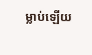ម្លាប់ឡើយ